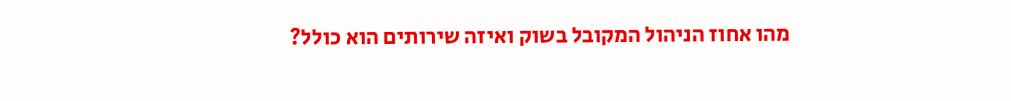מהו אחוז הניהול המקובל בשוק ואיזה שירותים הוא כולל?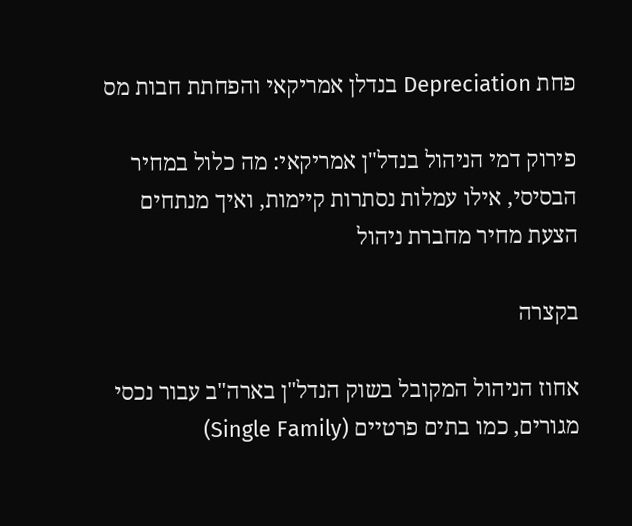פחת Depreciation בנדלן אמריקאי והפחתת חבות מס

פירוק דמי הניהול בנדל"ן אמריקאי: מה כלול במחיר הבסיסי, אילו עמלות נסתרות קיימות, ואיך מנתחים הצעת מחיר מחברת ניהול

בקצרה

אחוז הניהול המקובל בשוק הנדל"ן בארה"ב עבור נכסי מגורים, כמו בתים פרטיים (Single Family)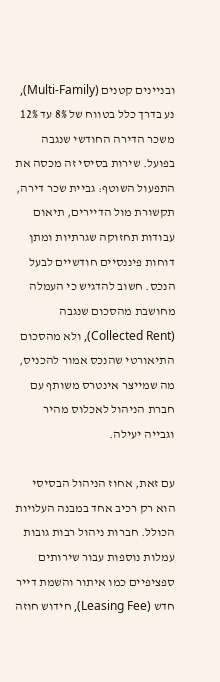ובניינים קטנים (Multi-Family), נע בדרך כלל בטווח של 8% עד 12% משכר הדירה החודשי שנגבה בפועל. שירות בסיסי זה מכסה את התפעול השוטף: גביית שכר דירה, תקשורת מול הדיירים, תיאום עבודות תחזוקה שגרתיות ומתן דוחות פיננסיים חודשיים לבעל הנכס. חשוב להדגיש כי העמלה מחושבת מהסכום שנגבה (Collected Rent), ולא מהסכום התיאורטי שהנכס אמור להכניס, מה שמייצר אינטרס משותף עם חברת הניהול לאכלוס מהיר וגבייה יעילה.

עם זאת, אחוז הניהול הבסיסי הוא רק רכיב אחד במבנה העלויות הכולל. חברות ניהול רבות גובות עמלות נוספות עבור שירותים ספציפיים כמו איתור והשמת דייר חדש (Leasing Fee), חידוש חוזה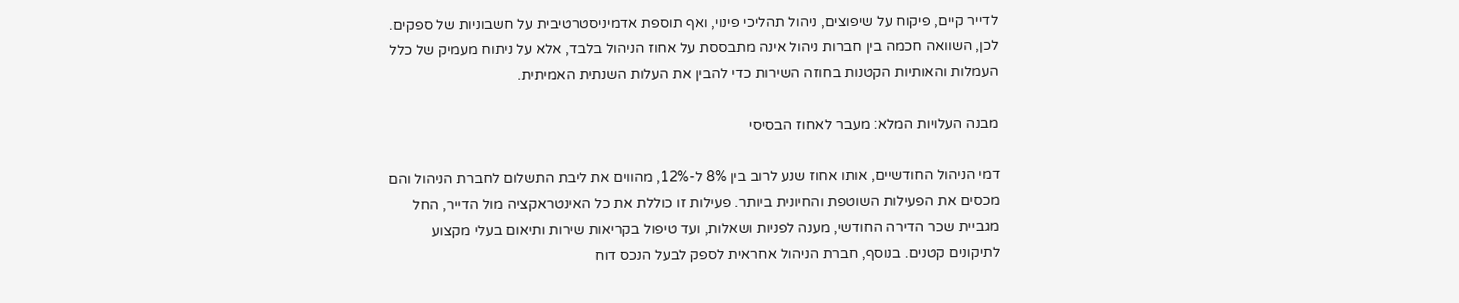לדייר קיים, פיקוח על שיפוצים, ניהול תהליכי פינוי, ואף תוספת אדמיניסטרטיבית על חשבוניות של ספקים. לכן, השוואה חכמה בין חברות ניהול אינה מתבססת על אחוז הניהול בלבד, אלא על ניתוח מעמיק של כלל העמלות והאותיות הקטנות בחוזה השירות כדי להבין את העלות השנתית האמיתית.

מבנה העלויות המלא: מעבר לאחוז הבסיסי

דמי הניהול החודשיים, אותו אחוז שנע לרוב בין 8% ל-12%, מהווים את ליבת התשלום לחברת הניהול והם מכסים את הפעילות השוטפת והחיונית ביותר. פעילות זו כוללת את כל האינטראקציה מול הדייר, החל מגביית שכר הדירה החודשי, מענה לפניות ושאלות, ועד טיפול בקריאות שירות ותיאום בעלי מקצוע לתיקונים קטנים. בנוסף, חברת הניהול אחראית לספק לבעל הנכס דוח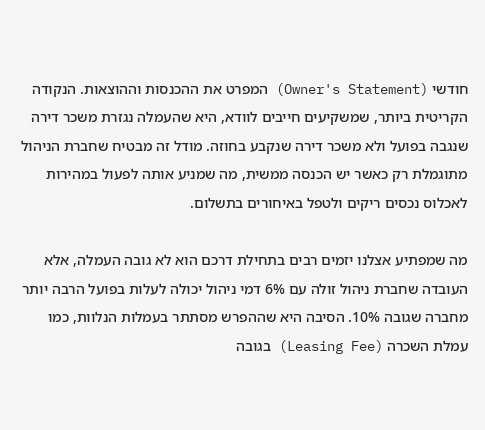חודשי (Owner's Statement) המפרט את ההכנסות וההוצאות. הנקודה הקריטית ביותר, שמשקיעים חייבים לוודא, היא שהעמלה נגזרת משכר דירה שנגבה בפועל ולא משכר דירה שנקבע בחוזה. מודל זה מבטיח שחברת הניהול מתוגמלת רק כאשר יש הכנסה ממשית, מה שמניע אותה לפעול במהירות לאכלוס נכסים ריקים ולטפל באיחורים בתשלום.

מה שמפתיע אצלנו יזמים רבים בתחילת דרכם הוא לא גובה העמלה, אלא העובדה שחברת ניהול זולה עם 6% דמי ניהול יכולה לעלות בפועל הרבה יותר מחברה שגובה 10%. הסיבה היא שההפרש מסתתר בעמלות הנלוות, כמו עמלת השכרה (Leasing Fee) בגובה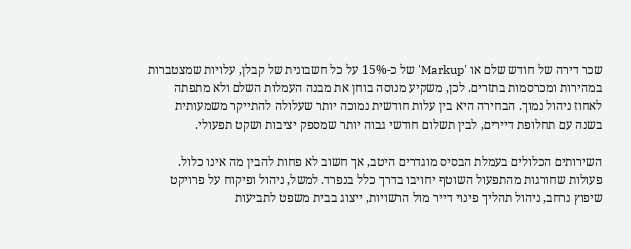שכר דירה של חודש שלם או 'Markup' של כ-15% על כל חשבונית של קבלן, עלויות שמצטברות במהירות ומכרסמות בתזרים. לכן, משקיע מנוסה בוחן את מבנה העמלות השלם ולא מתפתה לאחוז ניהול נמוך. הבחירה היא בין עלות חודשית נמוכה יותר שעלולה להתייקר משמעותית בשנה עם תחלופת דיירים, לבין תשלום חודשי גבוה יותר שמספק יציבות ושקט תפעולי.

השירותים הכלולים בעמלת הבסיס מוגדרים היטב, אך חשוב לא פחות להבין מה אינו כלול. פעולות שחורגות מהתפעול השוטף יחויבו בדרך כלל בנפרד. למשל, ניהול ופיקוח על פרויקט שיפוץ נרחב, ניהול תהליך פינוי דייר מול הרשויות, ייצוג בבית משפט לתביעות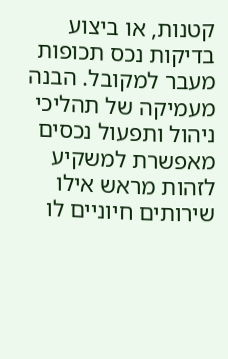קטנות, או ביצוע בדיקות נכס תכופות מעבר למקובל. הבנה מעמיקה של תהליכי ניהול ותפעול נכסים מאפשרת למשקיע לזהות מראש אילו שירותים חיוניים לו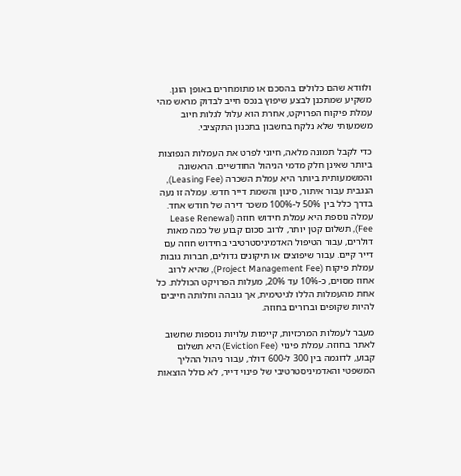ולוודא שהם כלולים בהסכם או מתומחרים באופן הוגן. משקיע שמתכנן לבצע שיפוץ בנכס חייב לבדוק מראש מהי עמלת פיקוח הפרויקט, אחרת הוא עלול לגלות חיוב משמעותי שלא נלקח בחשבון בתכנון התקציבי.

כדי לקבל תמונה מלאה, חיוני לפרט את העמלות הנפוצות ביותר שאינן חלק מדמי הניהול החודשיים. הראשונה והמשמעותית ביותר היא עמלת השכרה (Leasing Fee), הנגבית עבור איתור, סינון והשמת דייר חדש. עמלה זו נעה בדרך כלל בין 50% ל-100% משכר דירה של חודש אחד. עמלה נוספת היא עמלת חידוש חוזה (Lease Renewal Fee), תשלום קטן יותר, לרוב סכום קבוע של כמה מאות דולרים, עבור הטיפול האדמיניסטרטיבי בחידוש חוזה עם דייר קיים. עבור שיפוצים או תיקונים גדולים, חברות גובות עמלת פיקוח (Project Management Fee), שהיא לרוב אחוז מסוים, כ-10% עד 20%, מעלות הפרויקט הכוללת. כל אחת מהעמלות הללו לגיטימית, אך גובהה וחלותה חייבים להיות שקופים וברורים בחוזה.

מעבר לעמלות המרכזיות, קיימות עלויות נוספות שחשוב לאתר בחוזה. עמלת פינוי (Eviction Fee) היא תשלום קבוע, לדוגמה בין 300 ל-600 דולר, עבור ניהול ההליך המשפטי והאדמיניסטרטיבי של פינוי דייר, לא כולל הוצאות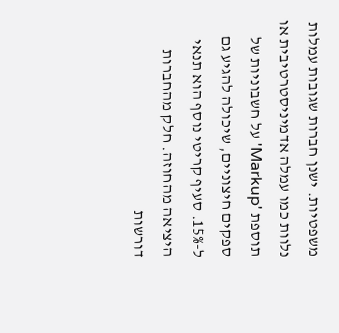משפטיות. ישנן חברות שגובות עמלות נלוות כמו עמלה אדמיניסטרטיבית או תוספת 'Markup' על חשבוניות של ספקים חיצוניים, שיכולה להגיע גם ל-15%. סעיף קריטי נוסף הוא תנאי היציאה מהחוזה. חלק מהחברות דורשות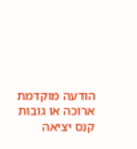הודעה מוקדמת ארוכה או גובות קנס יציאה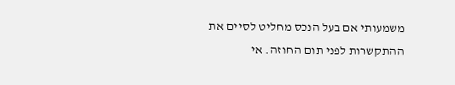משמעותי אם בעל הנכס מחליט לסיים את ההתקשרות לפני תום החוזה. אי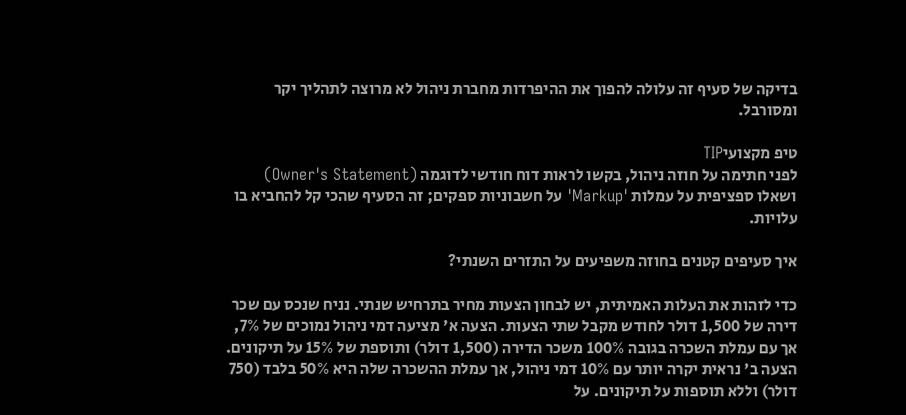בדיקה של סעיף זה עלולה להפוך את ההיפרדות מחברת ניהול לא מרוצה לתהליך יקר ומסורבל.

טיפ מקצועיTIP
לפני חתימה על חוזה ניהול, בקשו לראות דוח חודשי לדוגמה (Owner's Statement) ושאלו ספציפית על עמלות 'Markup' על חשבוניות ספקים; זה הסעיף שהכי קל להחביא בו עלויות.

איך סעיפים קטנים בחוזה משפיעים על התזרים השנתי?

כדי לזהות את העלות האמיתית, יש לבחון הצעות מחיר בתרחיש שנתי. נניח שנכס עם שכר דירה של 1,500 דולר לחודש מקבל שתי הצעות. הצעה א' מציעה דמי ניהול נמוכים של 7%, אך עם עמלת השכרה בגובה 100% משכר הדירה (1,500 דולר) ותוספת של 15% על תיקונים. הצעה ב' נראית יקרה יותר עם 10% דמי ניהול, אך עמלת ההשכרה שלה היא 50% בלבד (750 דולר) וללא תוספות על תיקונים. על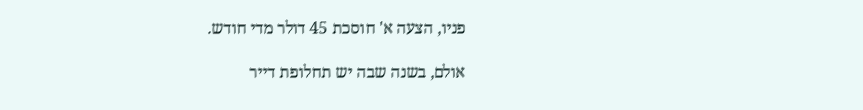פניו, הצעה א' חוסכת 45 דולר מדי חודש.

אולם, בשנה שבה יש תחלופת דייר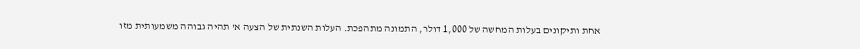אחת ותיקונים בעלות המחשה של 1,000 דולר, התמונה מתהפכת. העלות השנתית של הצעה א' תהיה גבוהה משמעותית מזו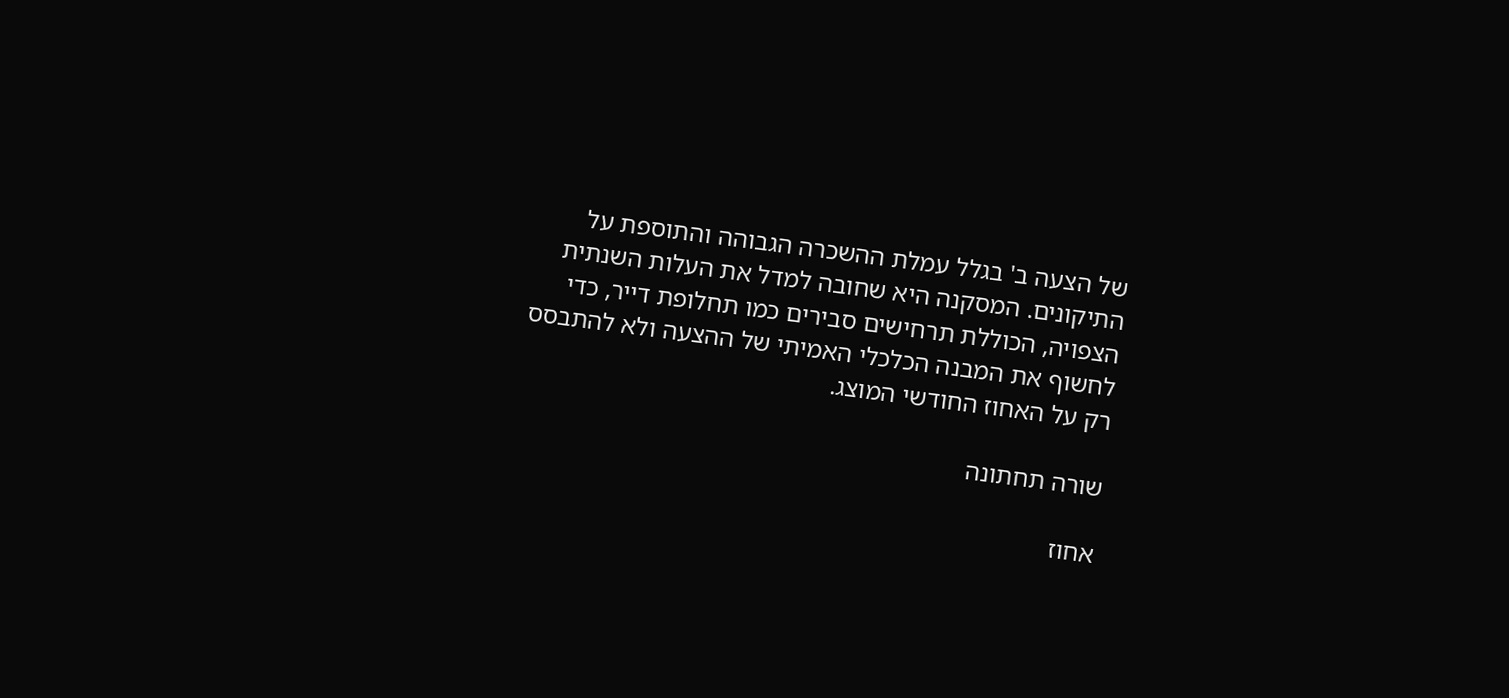של הצעה ב' בגלל עמלת ההשכרה הגבוהה והתוספת על התיקונים. המסקנה היא שחובה למדל את העלות השנתית הצפויה, הכוללת תרחישים סבירים כמו תחלופת דייר, כדי לחשוף את המבנה הכלכלי האמיתי של ההצעה ולא להתבסס רק על האחוז החודשי המוצג.

שורה תחתונה

אחוז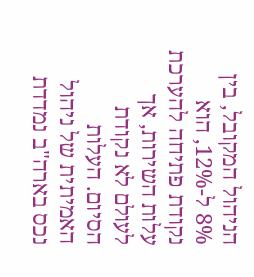הניהול המקובל, בין 8% ל-12%, הוא נקודת פתיחה להערכת עלות השירות, אך לעולם לא נקודת הסיום. העלות האמיתית של ניהול נכס בארה"ב נמדדת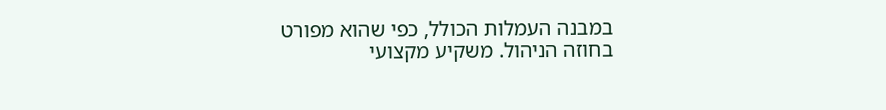במבנה העמלות הכולל, כפי שהוא מפורט בחוזה הניהול. משקיע מקצועי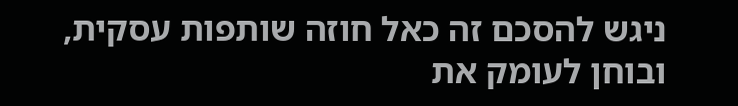ניגש להסכם זה כאל חוזה שותפות עסקית, ובוחן לעומק את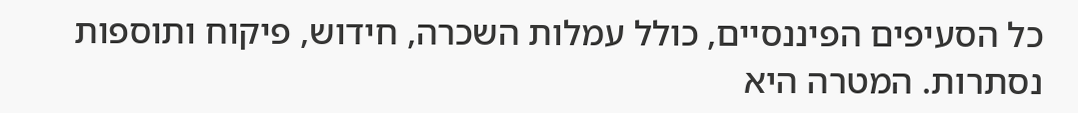כל הסעיפים הפיננסיים, כולל עמלות השכרה, חידוש, פיקוח ותוספות נסתרות. המטרה היא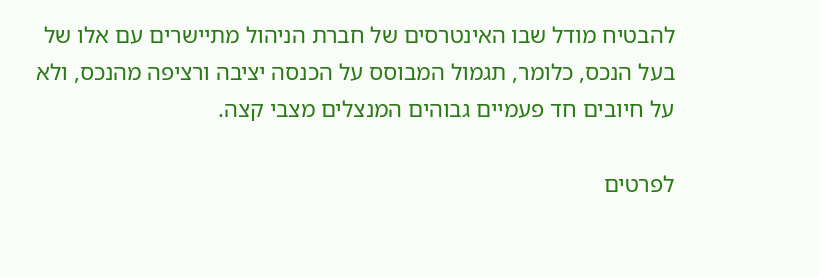להבטיח מודל שבו האינטרסים של חברת הניהול מתיישרים עם אלו של בעל הנכס, כלומר, תגמול המבוסס על הכנסה יציבה ורציפה מהנכס, ולא על חיובים חד פעמיים גבוהים המנצלים מצבי קצה.

לפרטים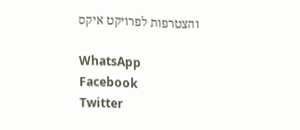והצטרפות לפרויקט איקס

WhatsApp
Facebook
Twitter